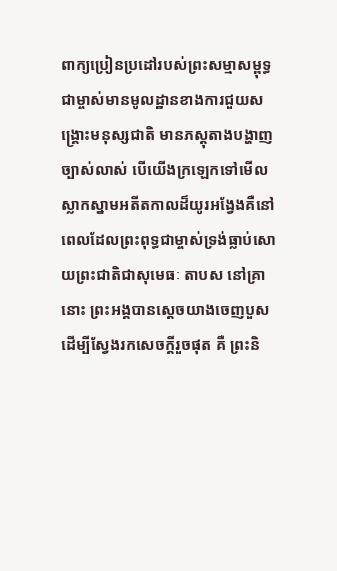ពាក្យប្រៀនប្រដៅរបស់ព្រះសម្មាសម្ពុទ្ធជាម្ចាស់មានមូលដ្ឋានខាងការជួយសង្រ្គោះមនុស្សជាតិ មានភស្តុតាងបង្ហាញច្បាស់លាស់ បើយើងក្រឡេកទៅមើលស្លាកស្នាមអតីតកាលដ៏យូរអង្វែងគឺនៅពេលដែលព្រះពុទ្ធជាម្ចាស់ទ្រង់ធ្លាប់សោយព្រះជាតិជាសុមេធៈ តាបស នៅគ្រានោះ ព្រះអង្គបានស្តេចយាងចេញបួសដើម្បីស្វែងរកសេចក្តីរួចផុត គឺ ព្រះនិ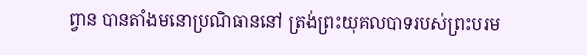ព្វាន បានតាំងមនោប្រណិធាននៅ ត្រង់ព្រះយុគលបាទរបស់ព្រះបរម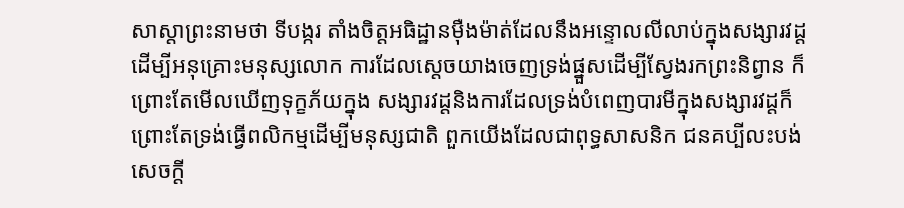សាស្តាព្រះនាមថា ទីបង្ករ តាំងចិត្តអធិដ្ឋានម៉ឺងម៉ាត់ដែលនឹងអន្ទោលលីលាប់ក្នុងសង្សារវដ្ត ដើម្បីអនុគ្រោះមនុស្សលោក ការដែលស្តេចយាងចេញទ្រង់ផ្នួសដើម្បីស្វែងរកព្រះនិព្វាន ក៏ព្រោះតែមើលឃើញទុក្ខភ័យក្នុង សង្សារវដ្តនិងការដែលទ្រង់បំពេញបារមីក្នុងសង្សារវដ្តក៏ព្រោះតែទ្រង់ធ្វើពលិកម្មដើម្បីមនុស្សជាតិ ពួកយើងដែលជាពុទ្ធសាសនិក ជនគប្បីលះបង់សេចក្តី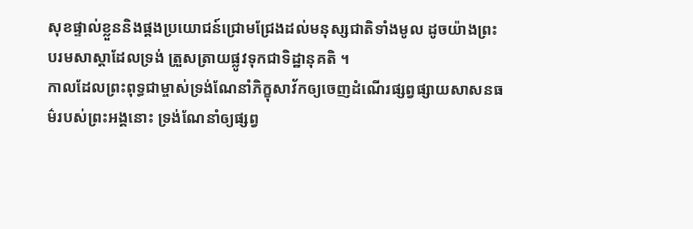សុខផ្ទាល់ខ្លួននិងផ្គងប្រយោជន៍ជ្រោមជ្រែងដល់មនុស្សជាតិទាំងមូល ដូចយ៉ាងព្រះបរមសាស្តាដែលទ្រង់ ត្រួសត្រាយផ្លូវទុកជាទិដ្ឋានុគតិ ។
កាលដែលព្រះពុទ្ធជាម្ចាស់ទ្រង់ណែនាំភិក្ខុសាវ័កឲ្យចេញដំណើរផ្សព្វផ្សាយសាសនធម៌របស់ព្រះអង្គនោះ ទ្រង់ណែនាំឲ្យផ្សព្វ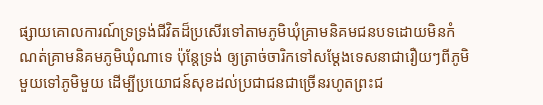ផ្សាយគោលការណ៍ទ្រទ្រង់ជីវិតដ៏ប្រសើរទៅតាមភូមិឃុំគ្រាមនិគមជនបទដោយមិនកំណត់គ្រាមនិគមភូមិឃុំណាទេ ប៉ុន្តែទ្រង់ ឲ្យត្រាច់ចារិកទៅសម្តែងទេសនាជារឿយៗពីភូមិមួយទៅភូមិមួយ ដើម្បីប្រយោជន៍សុខដល់ប្រជាជនជាច្រើនរហូតព្រះជ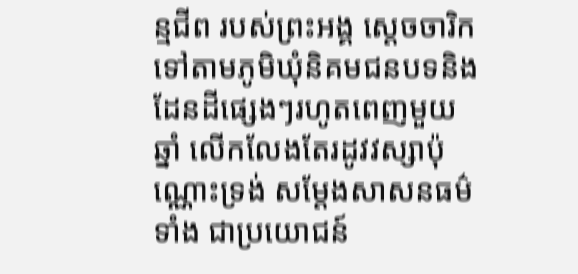ន្មជីព របស់ព្រះអង្គ ស្តេចចារិកទៅតាមភូមិឃុំនិគមជនបទនិងដែនដីផ្សេងៗរហូតពេញមួយឆ្នាំ លើកលែងតែរដូវវស្សាប៉ុណ្ណោះទ្រង់ សម្តែងសាសនធម៌ទាំង ជាប្រយោជន៍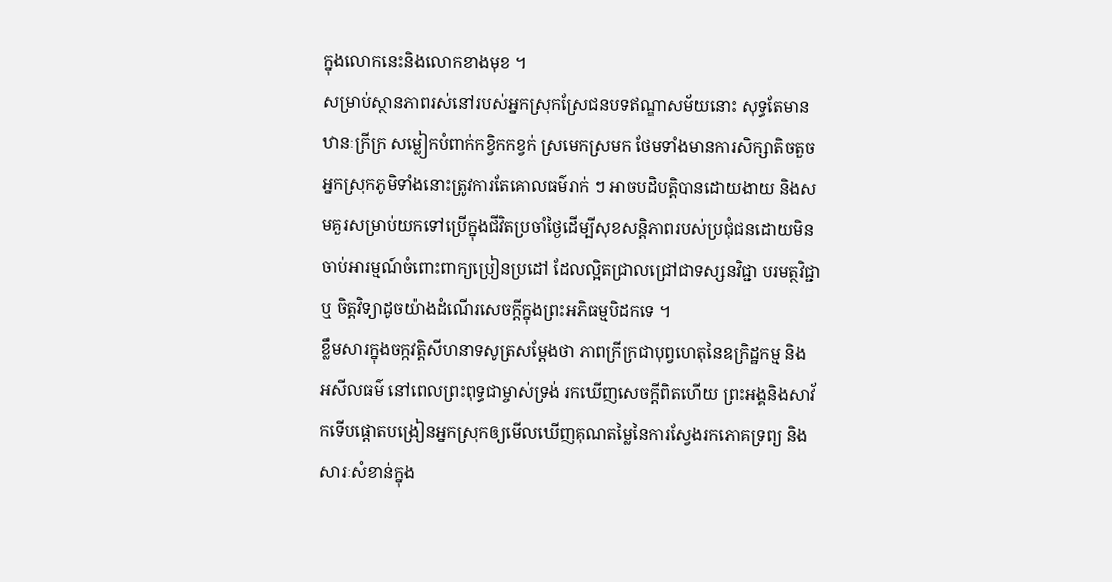ក្នុងលោកនេះនិងលោកខាងមុខ ។
សម្រាប់ស្ថានភាពរស់នៅរបស់អ្នកស្រុកស្រែជនបទឥណ្ឌាសម័យនោះ សុទ្ធតែមានឋានៈក្រីក្រ សម្លៀកបំពាក់កខ្វិកកខ្វក់ ស្រមេកស្រមក ថែមទាំងមានការសិក្សាតិចតួច អ្នកស្រុកភូមិទាំងនោះត្រូវការតែគោលធម៌រាក់ ៗ អាចបដិបត្តិបានដោយងាយ និងសមគួរសម្រាប់យកទៅប្រើក្នុងជីវិតប្រចាំថ្ងៃដើម្បីសុខសន្តិភាពរបស់ប្រជុំជនដោយមិនចាប់អារម្មណ៍ចំពោះពាក្យប្រៀនប្រដៅ ដែលល្អិតជ្រាលជ្រៅជាទស្សនវិជ្ជា បរមត្ថវិជ្ជា ឬ ចិត្តវិទ្យាដូចយ៉ាងដំណើរសេចក្តីក្នុងព្រះអភិធម្មបិដកទេ ។
ខ្លឹមសារក្នុងចក្កវត្តិសីហនាទសូត្រសម្តែងថា ភាពក្រីក្រជាបុព្វហេតុនៃឧក្រិដ្ឋកម្ម និង អសីលធម៌ នៅពេលព្រះពុទ្ធជាម្ចាស់ទ្រង់ រកឃើញសេចក្តីពិតហើយ ព្រះអង្គនិងសាវ័កទើបផ្តោតបង្រៀនអ្នកស្រុកឲ្យមើលឃើញគុណតម្លៃនៃការស្វែងរកភោគទ្រព្យ និងសារៈសំខាន់ក្នុង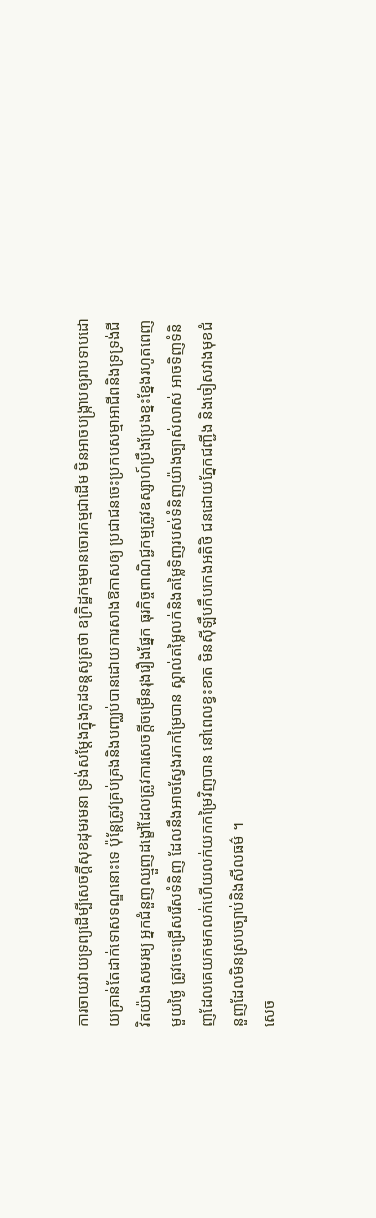ការចាយវាយទ្រព្យដើម្បីសេចក្តីសុខដុមរមនា ទ្រង់សម្តែងក្នុងកូដទន្តសូត្រថា ឧក្រិដ្ឋកម្មមានចោរកម្មជាដើម មិនអាចបង្រ្កាបឲ្យរាបទាបដោយគ្រាន់តែដាក់ទោសទណ្ឌនោះទេ ប៉ុន្តែត្រូវគ្រប់គ្រងនិងបញ្ឈប់បានដោយការសាងឱកាសឲ្យ ប្រជាជនចេះប្រកបសម្មាអាជីពនិងទ្រទ្រង់ជីវិតយ៉ាងសមរម្យ អ្នកជំនួញឈ្មួញដង្ខៅដែលត្រូវការសេចក្តីចម្រើនរុងរឿងផ្នែក ធុរកិច្ចពាណិជ្ជកម្មត្រូវឧស្សាហ៍ប្រឹងប្រែងខ្នះខ្នែងរហូតពេញមួយថ្ងៃ ត្រូវចេះជ្រើសរើសទំនិញ ដែលនឹងអាចស្វែងរកកម្រៃបាន ស្គាល់តម្លៃលក់និងតម្លៃទិញរបស់ទំនិញយ៉ាងច្បាស់លាស់ អាចទិញទំនិញដែលគេយកមកលក់ហើយលក់យកកម្រៃវិញបាន នៅពេលខ្វះខាត មិនស៊ីឡឹបកឹបកេងអតិថិ ជនដោយភ្នែកជញ្ជីង និងចៀសវាងមុខជំនួញដែលមិនស្របច្បាប់និងសីលធម៌ ។
សេច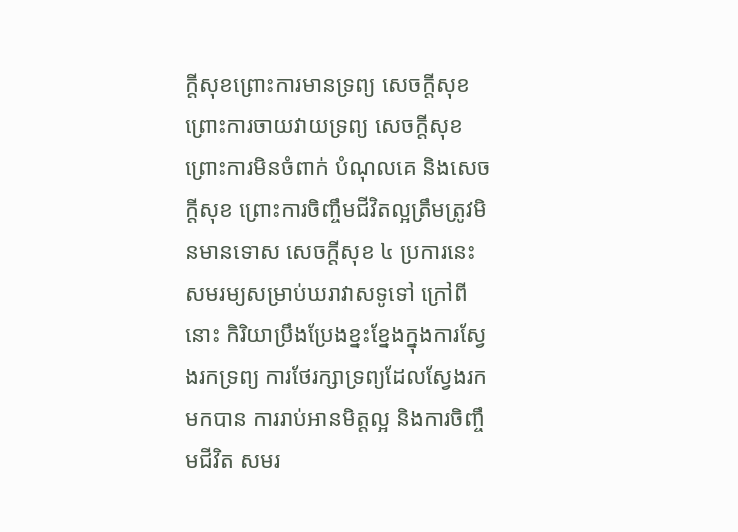ក្តីសុខព្រោះការមានទ្រព្យ សេចក្តីសុខព្រោះការចាយវាយទ្រព្យ សេចក្តីសុខព្រោះការមិនចំពាក់ បំណុលគេ និងសេចក្តីសុខ ព្រោះការចិញ្ចឹមជីវិតល្អត្រឹមត្រូវមិនមានទោស សេចក្តីសុខ ៤ ប្រការនេះ សមរម្យសម្រាប់ឃរាវាសទូទៅ ក្រៅពីនោះ កិរិយាប្រឹងប្រែងខ្នះខ្នែងក្នុងការស្វែងរកទ្រព្យ ការថែរក្សាទ្រព្យដែលស្វែងរកមកបាន ការរាប់អានមិត្តល្អ និងការចិញ្ចឹមជីវិត សមរ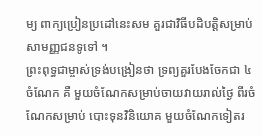ម្យ ពាក្យប្រៀនប្រដៅនេះសម គួរជាវិធីបដិបត្តិសម្រាប់សាមញ្ញជនទូទៅ ។
ព្រះពុទ្ធជាម្ចាស់ទ្រង់បង្រៀនថា ទ្រព្យគួរបែងចែកជា ៤ ចំណែក គឺ មួយចំណែកសម្រាប់ចាយវាយរាល់ថ្ងៃ ពីរចំណែកសម្រាប់ បោះទុនវិនិយោគ មួយចំណែកទៀតរ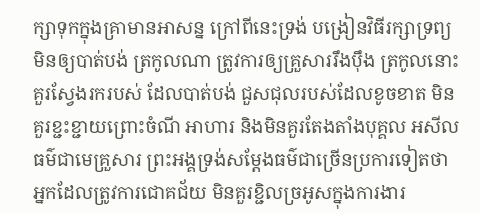ក្សាទុកក្នុងគ្រាមានអាសន្ន ក្រៅពីនេះទ្រង់ បង្រៀនវិធីរក្សាទ្រព្យមិនឲ្យបាត់បង់ ត្រកូលណា ត្រូវការឲ្យគ្រួសាររឹងប៉ឹង ត្រកូលនោះគួរស្វែងរករបស់ ដែលបាត់បង់ ជួសជុលរបស់ដែលខូចខាត មិនគួរខ្ជះខ្ជាយព្រោះចំណី អាហារ និងមិនគួរតែងតាំងបុគ្គល អសីលធម៌ជាមេគ្រួសារ ព្រះអង្គទ្រង់សម្តែងធម៌ជាច្រើនប្រការទៀតថាអ្នកដែលត្រូវការជោគជ័យ មិនគួរខ្ជិលច្រអូសក្នុងការងារ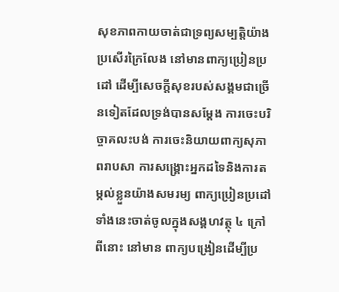សុខភាពកាយចាត់ជាទ្រព្យសម្បត្តិយ៉ាងប្រសើរក្រៃលែង នៅមានពាក្យប្រៀនប្រដៅ ដើម្បីសេចក្តីសុខរបស់សង្គមជាច្រើនទៀតដែលទ្រង់បានសម្តែង ការចេះបរិច្ចាគលះបង់ ការចេះនិយាយពាក្យសុភាពរាបសា ការសង្រ្គោះអ្នកដទៃនិងការតម្កល់ខ្លួនយ៉ាងសមរម្យ ពាក្យប្រៀនប្រដៅទាំងនេះចាត់ចូលក្នុងសង្គហវត្ថុ ៤ ក្រៅពីនោះ នៅមាន ពាក្យបង្រៀនដើម្បីប្រ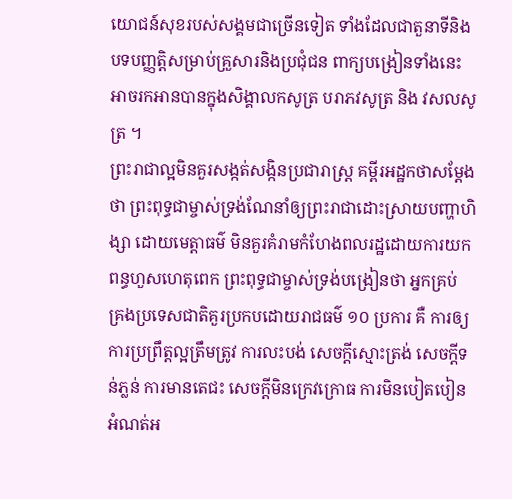យោជន៍សុខរបស់សង្គមជាច្រើនទៀត ទាំងដែលជាតួនាទីនិងបទបញ្ញត្តិសម្រាប់គ្រួសារនិងប្រជុំជន ពាក្យបង្រៀនទាំងនេះ អាចរកអានបានក្នុងសិង្គាលកសូត្រ បរាភវសូត្រ និង វសលសូត្រ ។
ព្រះរាជាល្អមិនគួរសង្កត់សង្កិនប្រជារាស្រ្ត គម្ពីរអដ្ឋកថាសម្តែងថា ព្រះពុទ្ធជាម្ចាស់ទ្រង់ណែនាំឲ្យព្រះរាជាដោះស្រាយបញ្ហាហិង្សា ដោយមេត្តាធម៌ មិនគួរគំរាមកំហែងពលរដ្ឋដោយការយកពន្ធហួសហេតុពេក ព្រះពុទ្ធជាម្ចាស់ទ្រង់បង្រៀនថា អ្នកគ្រប់ គ្រងប្រទេសជាតិគួរប្រកបដោយរាជធម៌ ១០ ប្រការ គឺ ការឲ្យ ការប្រព្រឹត្តល្អត្រឹមត្រូវ ការលះបង់ សេចក្តីស្មោះត្រង់ សេចក្តីទន់ភ្លន់ ការមានតេជះ សេចក្តីមិនក្រេវក្រោធ ការមិនបៀតបៀន អំណត់អ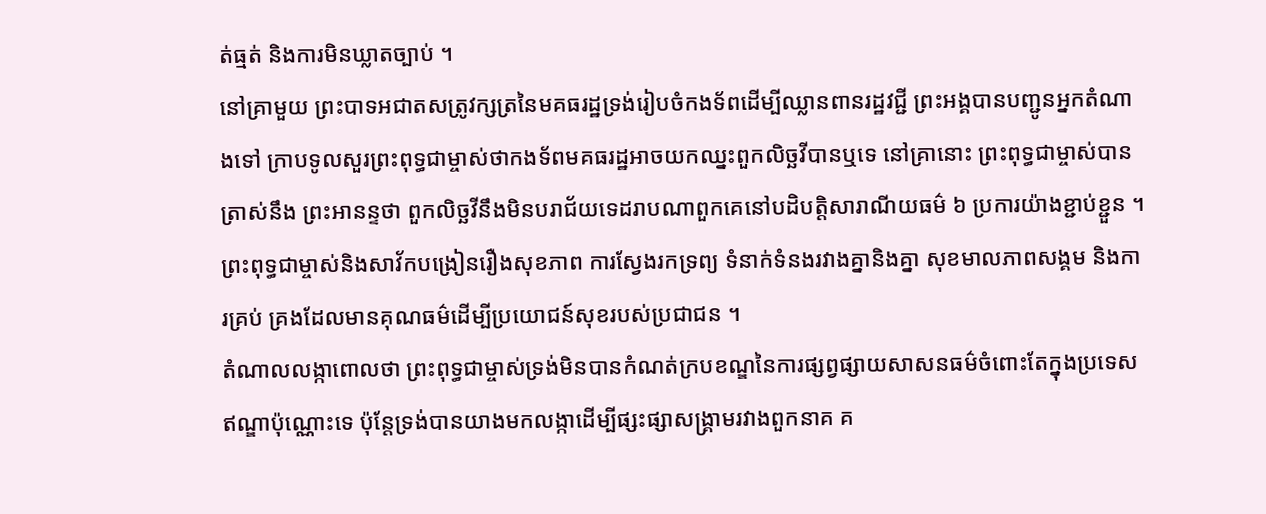ត់ធ្មត់ និងការមិនឃ្លាតច្បាប់ ។
នៅគ្រាមួយ ព្រះបាទអជាតសត្រូវក្សត្រនៃមគធរដ្ឋទ្រង់រៀបចំកងទ័ពដើម្បីឈ្លានពានរដ្ឋវជ្ជី ព្រះអង្គបានបញ្ជូនអ្នកតំណាងទៅ ក្រាបទូលសួរព្រះពុទ្ធជាម្ចាស់ថាកងទ័ពមគធរដ្ឋអាចយកឈ្នះពួកលិច្ឆវីបានឬទេ នៅគ្រានោះ ព្រះពុទ្ធជាម្ចាស់បានត្រាស់នឹង ព្រះអានន្ទថា ពួកលិច្ឆវីនឹងមិនបរាជ័យទេដរាបណាពួកគេនៅបដិបត្តិសារាណីយធម៌ ៦ ប្រការយ៉ាងខ្ជាប់ខ្ជួន ។
ព្រះពុទ្ធជាម្ចាស់និងសាវ័កបង្រៀនរឿងសុខភាព ការស្វែងរកទ្រព្យ ទំនាក់ទំនងរវាងគ្នានិងគ្នា សុខមាលភាពសង្គម និងការគ្រប់ គ្រងដែលមានគុណធម៌ដើម្បីប្រយោជន៍សុខរបស់ប្រជាជន ។
តំណាលលង្កាពោលថា ព្រះពុទ្ធជាម្ចាស់ទ្រង់មិនបានកំណត់ក្របខណ្ឌនៃការផ្សព្វផ្សាយសាសនធម៌ចំពោះតែក្នុងប្រទេសឥណ្ឌាប៉ុណ្ណោះទេ ប៉ុន្តែទ្រង់បានយាងមកលង្កាដើម្បីផ្សះផ្សាសង្រ្គាមរវាងពួកនាគ គ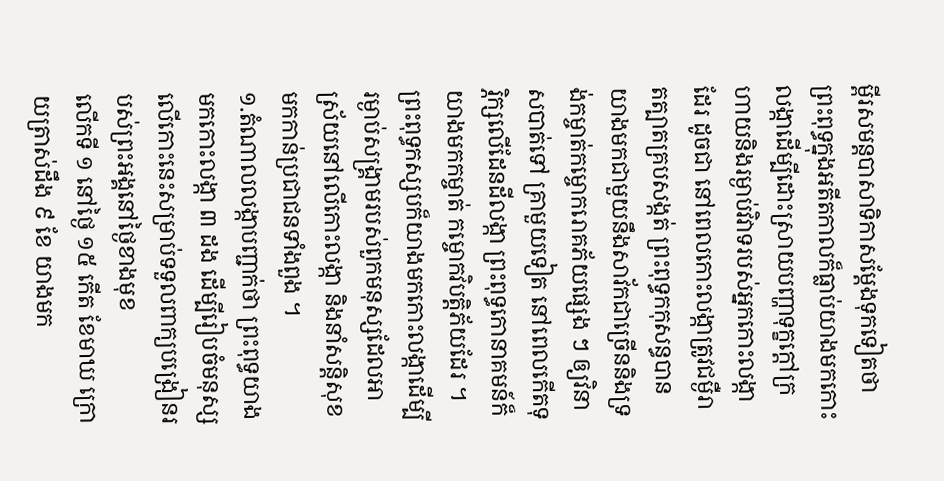ម្ពីរសមន្តបាសាទិកាសម្តែងទុកទៀតថា ព្រះពុទ្ធក្នុងអតីតកាលក៏ធ្លាប់យាងមកកោះលង្កាដើម្បីដោះស្រាយបញ្ហាទុក្ខក្តៅក្រហាយនិងរម្ងាប់វិវាទរបស់អ្នកកោះលង្កាដែរ ដូចជា នៅពេលកោះលង្កាត្រូវជម្ងឺរាតត្បាតគ្របសង្កត់ ព្រះពុទ្ធកកុសន្ធបានយាងមកជាមួយនឹងសាវ័កជាច្រើននិងទ្រង់កម្ចាត់កម្ចោករោគភ័យផ្សេង ៗ ឲ្យវិនាសបាត់ទៅ គ្រាមួយទៀត នៅពេលកើតទុរ្ភិក្សលើដែនដីលង្កា ព្រះពុទ្ធកោនាគមន៍ក៏យាងមកកម្ចាត់ កម្ចោកវិបត្តិភ័យដែរ ។
ព្រះពុទ្ធកស្សបក៏យាងមកកោះលង្កាដើម្បីរម្ងាប់សង្រ្គាមរបស់ពួកមនុស្សដែលអាស្រ័យនៅលើកោះលង្កា និងនាំសន្តិសុខមកកាន់ប្រជាជនទាំងពួង ។
១.តំណាលលង្កាបញ្ជាក់ថា ព្រះពុទ្ធយាងមកកោះលង្កា ៣ ដង ដើម្បីរៀបចំមនុស្សលើកោះនេះសម្រាប់ទទួលពាក្យបង្រៀនរបស់ព្រះអង្គនៅថ្ងៃខាងមុខ
លើកទី ១ នៅថ្ងៃ ១៥ កើត ខែមាឃ ក្រោយត្រាស់ដឹង ៩ ខែ យាងមក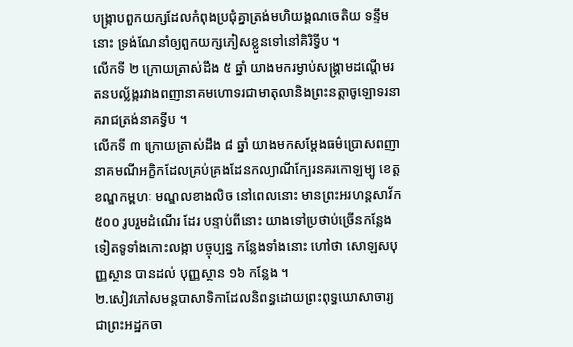បង្រ្កាបពួកយក្សដែលកំពុងប្រជុំគ្នាត្រង់មហិយង្គណចេតិយ ទន្ទឹមនោះ ទ្រង់ណែនាំឲ្យពួកយក្សភៀសខ្លួនទៅនៅគិរិទ្វីប ។
លើកទី ២ ក្រោយត្រាស់ដឹង ៥ ឆ្នាំ យាងមករម្ងាប់សង្រ្គាមដណ្តើមរតនបល្ល័ង្ករវាងពញានាគមហោទរជាមាតុលានិងព្រះនត្តាចូឡោទរនាគរាជត្រង់នាគទ្វីប ។
លើកទី ៣ ក្រោយត្រាស់ដឹង ៨ ឆ្នាំ យាងមកសម្តែងធម៌ប្រោសពញានាគមណីអក្ខិកដែលគ្រប់គ្រងដែនកល្យាណីក្បែរនគរកោឡម្បូ ខេត្តខណ្ឌកម្ពហៈ មណ្ឌលខាងលិច នៅពេលនោះ មានព្រះអរហន្តសាវ័ក ៥០០ រូបរួមដំណើរ ដែរ បន្ទាប់ពីនោះ យាងទៅប្រថាប់ច្រើនកន្លែងទៀតទូទាំងកោះលង្កា បច្ចុប្បន្ន កន្លែងទាំងនោះ ហៅថា សោឡសបុញ្ញស្ថាន បានដល់ បុញ្ញស្ថាន ១៦ កន្លែង ។
២.សៀវភៅសមន្តបាសាទិកាដែលនិពន្ធដោយព្រះពុទ្ធឃោសាចារ្យជាព្រះអដ្ឋកចា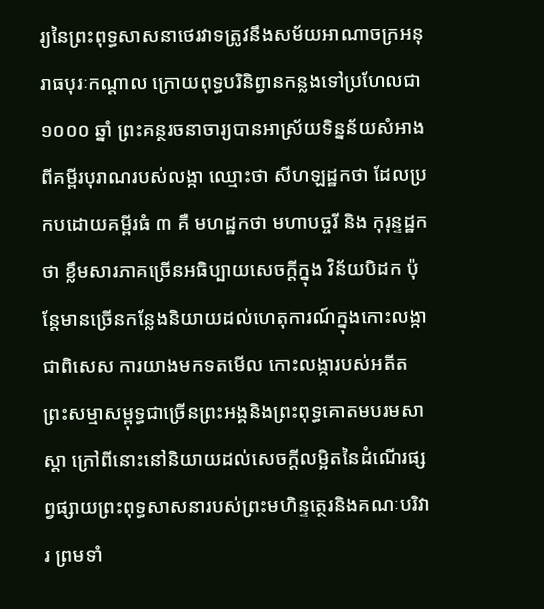រ្យនៃព្រះពុទ្ធសាសនាថេរវាទត្រូវនឹងសម័យអាណាចក្រអនុរាធបុរៈកណ្តាល ក្រោយពុទ្ធបរិនិព្វានកន្លងទៅប្រហែលជា ១០០០ ឆ្នាំ ព្រះគន្ថរចនាចារ្យបានអាស្រ័យទិន្នន័យសំអាងពីគម្ពីរបុរាណរបស់លង្កា ឈ្មោះថា សីហឡដ្ឋកថា ដែលប្រកបដោយគម្ពីរធំ ៣ គឺ មហដ្ឋកថា មហាបច្ចរី និង កុរុន្ទដ្ឋកថា ខ្លឹមសារភាគច្រើនអធិប្បាយសេចក្តីក្នុង វិន័យបិដក ប៉ុន្តែមានច្រើនកន្លែងនិយាយដល់ហេតុការណ៍ក្នុងកោះលង្កា ជាពិសេស ការយាងមកទតមើល កោះលង្ការបស់អតីតព្រះសម្មាសម្ពុទ្ធជាច្រើនព្រះអង្គនិងព្រះពុទ្ធគោតមបរមសាស្តា ក្រៅពីនោះនៅនិយាយដល់សេចក្តីលម្អិតនៃដំណើរផ្សព្វផ្សាយព្រះពុទ្ធសាសនារបស់ព្រះមហិន្ទត្ថេរនិងគណៈបរិវារ ព្រមទាំ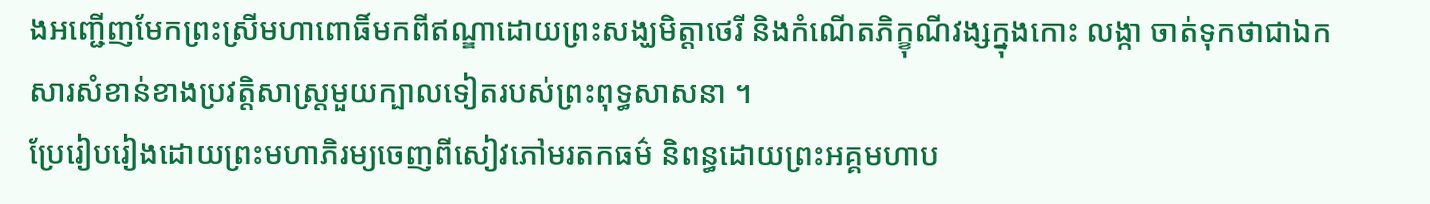ងអញ្ជើញមែកព្រះស្រីមហាពោធិ៍មកពីឥណ្ឌាដោយព្រះសង្ឃមិត្តាថេរី និងកំណើតភិក្ខុណីវង្សក្នុងកោះ លង្កា ចាត់ទុកថាជាឯកសារសំខាន់ខាងប្រវត្តិសាស្រ្តមួយក្បាលទៀតរបស់ព្រះពុទ្ធសាសនា ។
ប្រែរៀបរៀងដោយព្រះមហាភិរម្យចេញពីសៀវភៅមរតកធម៌ និពន្ធដោយព្រះអគ្គមហាប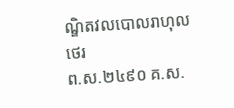ណ្ឌិតវលបោលរាហុលថេរ
ព.ស.២៤៩០ គ.ស.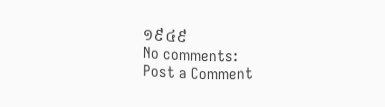១៩៤៩
No comments:
Post a Comment